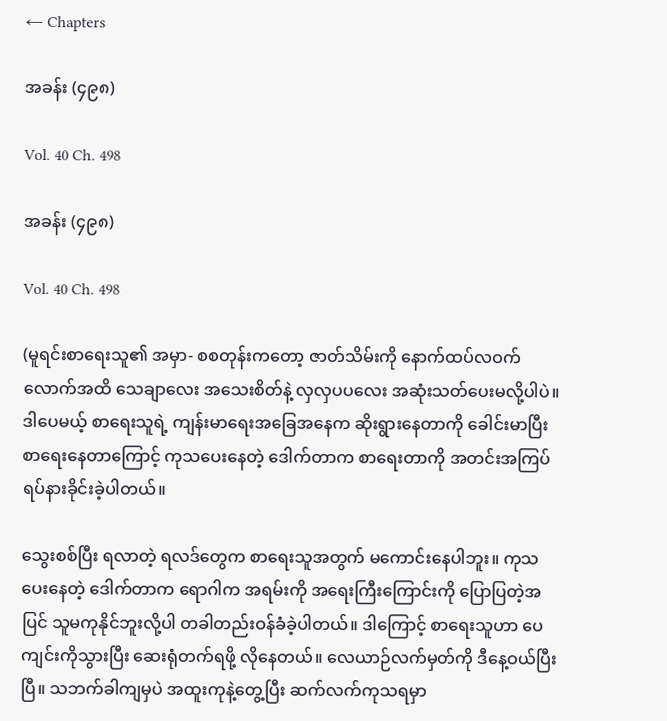← Chapters

အခန်း (၄၉၈)

Vol. 40 Ch. 498

အခန်း (၄၉၈)

Vol. 40 Ch. 498

(မူရင်းစာရေးသူ၏ အမှာ- စစတုန်းကတော့ ဇာတ်သိမ်းကို နောက်ထပ်လဝက်လောက်အထိ သေချာလေး အသေးစိတ်နဲ့ လှလှပပလေး အဆုံးသတ်ပေးမလို့ပါပဲ။ ဒါပေမယ့် စာရေးသူရဲ့ ကျန်းမာရေးအခြေအနေက ဆိုးရွားနေတာကို ခေါင်းမာပြီး စာရေးနေတာကြောင့် ကုသပေးနေတဲ့ ဒေါက်တာက စာရေးတာကို အတင်းအကြပ်ရပ်နားခိုင်းခဲ့ပါတယ်။

သွေးစစ်ပြီး ရလာတဲ့ ရလဒ်တွေက စာရေးသူအတွက် မကောင်းနေပါဘူး။ ကုသပေးနေတဲ့ ဒေါက်တာက ရောဂါက အရမ်းကို အရေးကြီးကြောင်းကို ပြောပြတဲ့အပြင် သူမကုနိုင်ဘူးလို့ပါ တခါတည်းဝန်ခံခဲ့ပါတယ်။ ဒါကြောင့် စာရေးသူဟာ ပေကျင်းကိုသွားပြီး ဆေးရုံတက်ရဖို့ လိုနေတယ်။ လေယာဉ်လက်မှတ်ကို ဒီနေ့ဝယ်ပြီးပြီ။ သဘက်ခါကျမှပဲ အထူးကုနဲ့တွေ့ပြီး ဆက်လက်ကုသရမှာ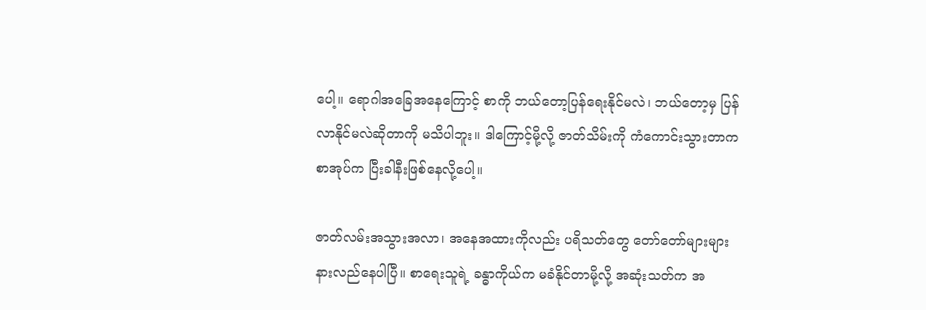ပေါ့။ ရောဂါအခြေအနေကြောင့် စာကို ဘယ်တော့ပြန်ရေးနိုင်မလဲ၊ ဘယ်တော့မှ ပြန်လာနိုင်မလဲဆိုတာကို မသိပါဘူး။ ဒါကြောင့်မို့လို့ ဇာတ်သိမ်းကို ကံကောင်းသွားတာက စာအုပ်က ပြီးခါနီးဖြစ်နေလို့ပေါ့။

ဇာတ်လမ်းအသွားအလာ၊ အနေအထားကိုလည်း ပရိသတ်တွေ တော်တော်များများ နားလည်နေပါပြီ။ စာရေးသူရဲ့ ခန္ဓာကိုယ်က မခံနိုင်တာမို့လို့ အဆုံးသတ်က အ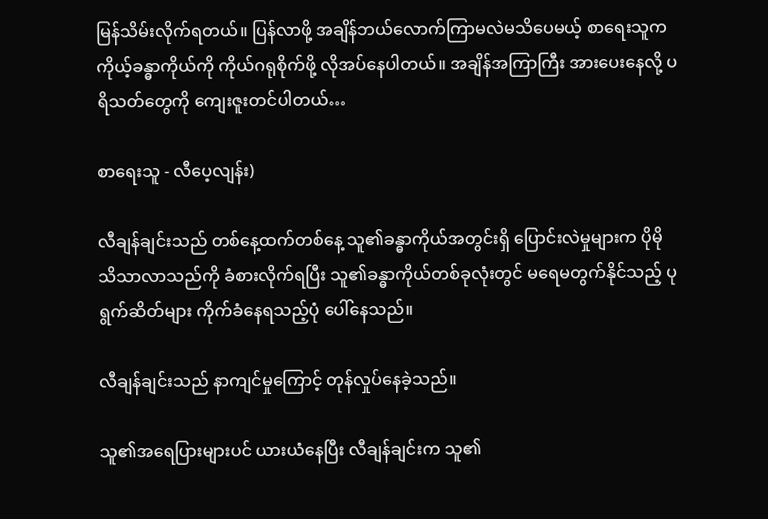မြန်သိမ်းလိုက်ရတယ်။ ပြန်လာဖို့ အချိန်ဘယ်လောက်ကြာမလဲမသိပေမယ့် စာရေးသူက ကိုယ့်ခန္ဓာကိုယ်ကို ကိုယ်ဂရုစိုက်ဖို့ လိုအပ်နေပါတယ်။ အချိန်အကြာကြီး အားပေးနေလို့ ပရိသတ်တွေကို ကျေးဇူးတင်ပါတယ်…

စာရေးသူ - လီပေ့လျန်း)

လီချန်ချင်းသည် တစ်နေ့ထက်တစ်နေ့ သူ၏ခန္ဓာကိုယ်အတွင်းရှိ ပြောင်းလဲမှုများက ပိုမိုသိသာလာသည်ကို ခံစားလိုက်ရပြီး သူ၏ခန္ဓာကိုယ်တစ်ခုလုံးတွင် မရေမတွက်နိုင်သည့် ပုရွက်ဆိတ်များ ကိုက်ခံနေရသည့်ပုံ ပေါ်နေသည်။

လီချန်ချင်းသည် နာကျင်မှုကြောင့် တုန်လှုပ်နေခဲ့သည်။

သူ၏အရေပြားများပင် ယားယံနေပြီး လီချန်ချင်းက သူ၏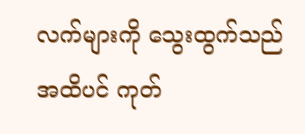လက်များကို သွေးထွက်သည်အထိပင် ကုတ်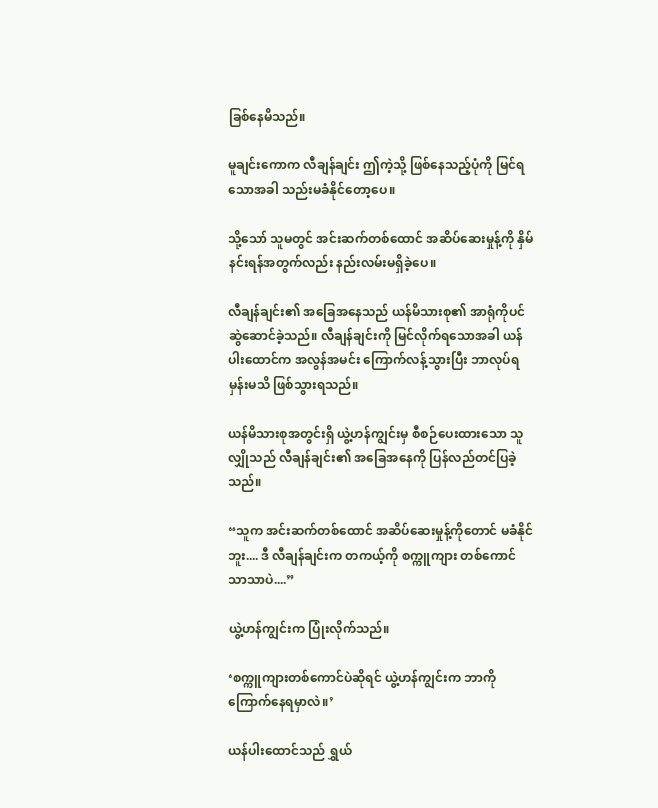ခြစ်နေမိသည်။

မူချင်းကောက လီချန်ချင်း ဤကဲ့သို့ ဖြစ်နေသည့်ပုံကို မြင်ရသောအခါ သည်းမခံနိုင်တော့ပေ။

သို့သော် သူမတွင် အင်းဆက်တစ်ထောင် အဆိပ်ဆေးမှုန့်ကို နှိမ်နင်းရန်အတွက်လည်း နည်းလမ်းမရှိခဲ့ပေ။

လီချန်ချင်း၏ အခြေအနေသည် ယန်မိသားစု၏ အာရုံကိုပင် ဆွဲဆောင်ခဲ့သည်။ လီချန်ချင်းကို မြင်လိုက်ရသောအခါ ယန်ပါးထောင်က အလွန်အမင်း ကြောက်လန့်သွားပြီး ဘာလုပ်ရမှန်းမသိ ဖြစ်သွားရသည်။

ယန်မိသားစုအတွင်းရှိ ယွဲ့ဟန်ကျွင်းမှ စီစဉ်ပေးထားသော သူလျှိုသည် လီချန်ချင်း၏ အခြေအနေကို ပြန်လည်တင်ပြခဲ့သည်။

“သူက အင်းဆက်တစ်ထောင် အဆိပ်ဆေးမှုန့်ကိုတောင် မခံနိုင်ဘူး.... ဒီ လီချန်ချင်းက တကယ့်ကို စက္ကူကျား တစ်ကောင်သာသာပဲ....”

ယွဲ့ဟန်ကျွင်းက ပြုံးလိုက်သည်။

‘စက္ကူကျားတစ်ကောင်ပဲဆိုရင် ယွဲ့ဟန်ကျွင်းက ဘာကိုကြောက်နေရမှာလဲ။’

ယန်ပါးထောင်သည် ရွှယ်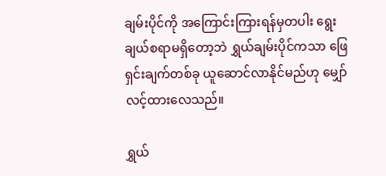ချမ်းပိုင်ကို အကြောင်းကြားရန်မှတပါး ရွေးချယ်စရာမရှိတော့ဘဲ ရွှယ်ချမ်းပိုင်ကသာ ဖြေရှင်းချက်တစ်ခု ယူဆောင်လာနိုင်မည်ဟု မျှော်လင့်ထားလေသည်။

ရွှယ်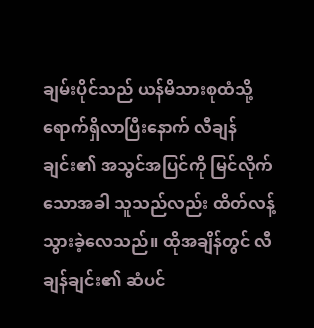ချမ်းပိုင်သည် ယန်မိသားစုထံသို့ ရောက်ရှိလာပြီးနောက် လီချန်ချင်း၏ အသွင်အပြင်ကို မြင်လိုက်သောအခါ သူသည်လည်း ထိတ်လန့်သွားခဲ့လေသည်။ ထိုအချိန်တွင် လီချန်ချင်း၏ ဆံပင်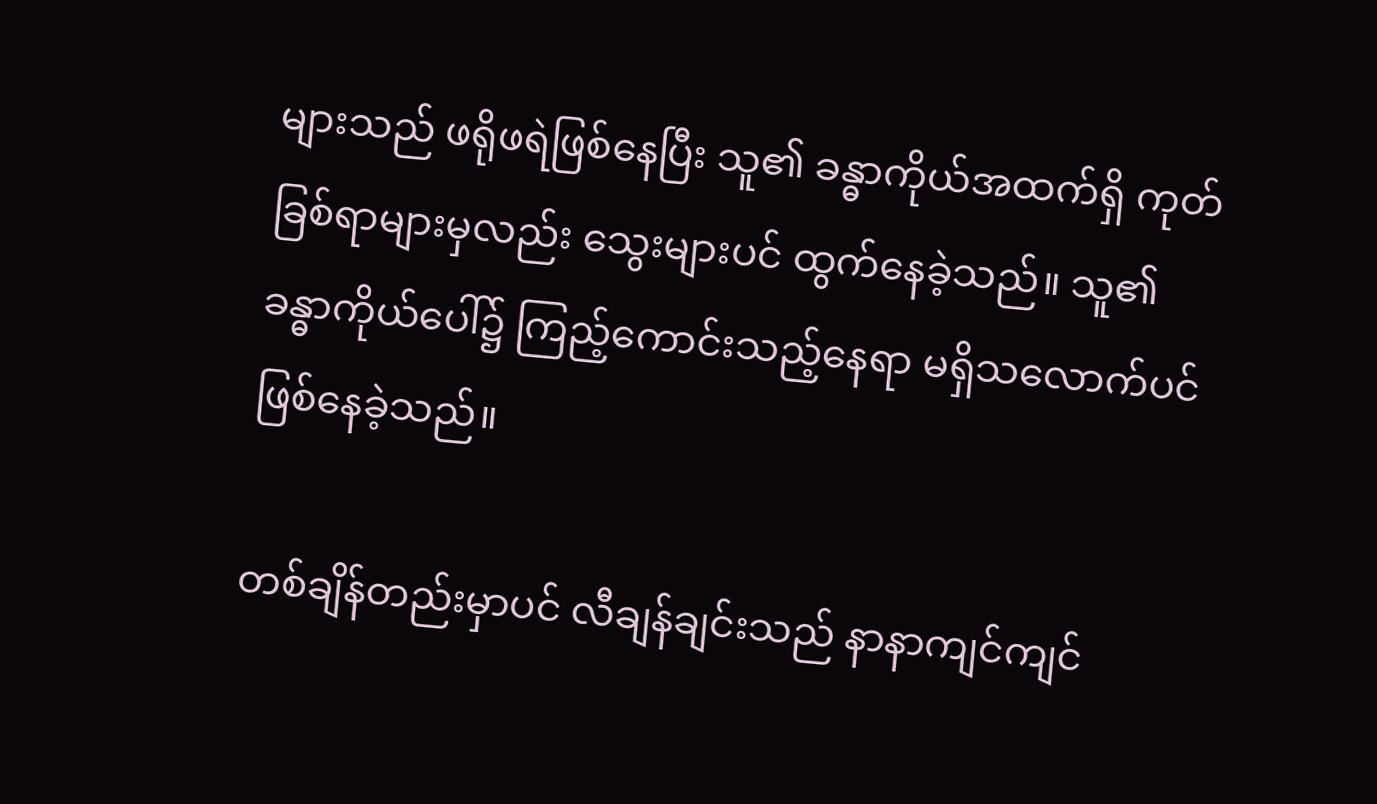များသည် ဖရိုဖရဲဖြစ်နေပြီး သူ၏ ခန္ဓာကိုယ်အထက်ရှိ ကုတ်ခြစ်ရာများမှလည်း သွေးများပင် ထွက်နေခဲ့သည်။ သူ၏ ခန္ဓာကိုယ်ပေါ်၌ ကြည့်ကောင်းသည့်နေရာ မရှိသလောက်ပင် ဖြစ်နေခဲ့သည်။

တစ်ချိန်တည်းမှာပင် လီချန်ချင်းသည် နာနာကျင်ကျင်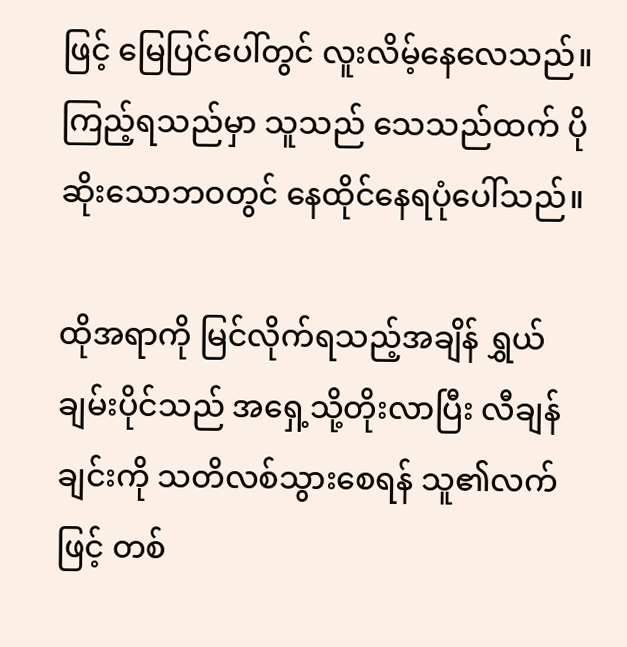ဖြင့် မြေပြင်ပေါ်တွင် လူးလိမ့်နေလေသည်။ ကြည့်ရသည်မှာ သူသည် သေသည်ထက် ပိုဆိုးသောဘဝတွင် နေထိုင်နေရပုံပေါ်သည်။

ထိုအရာကို မြင်လိုက်ရသည့်အချိန် ရွှယ်ချမ်းပိုင်သည် အရှေ့သို့တိုးလာပြီး လီချန်ချင်းကို သတိလစ်သွားစေရန် သူ၏လက်ဖြင့် တစ်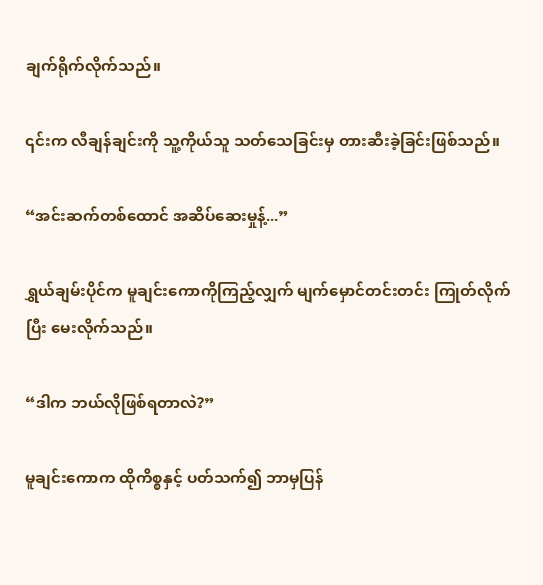ချက်ရိုက်လိုက်သည်။

၎င်းက လီချန်ချင်းကို သူ့ကိုယ်သူ သတ်သေခြင်းမှ တားဆီးခဲ့ခြင်းဖြစ်သည်။

“အင်းဆက်တစ်ထောင် အဆိပ်ဆေးမှုန့်...”

ရွှယ်ချမ်းပိုင်က မူချင်းကောကိုကြည့်လျှက် မျက်မှောင်တင်းတင်း ကြုတ်လိုက်ပြီး မေးလိုက်သည်။

“ဒါက ဘယ်လိုဖြစ်ရတာလဲ?”

မူချင်းကောက ထိုကိစ္စနှင့် ပတ်သက်၍ ဘာမှပြန်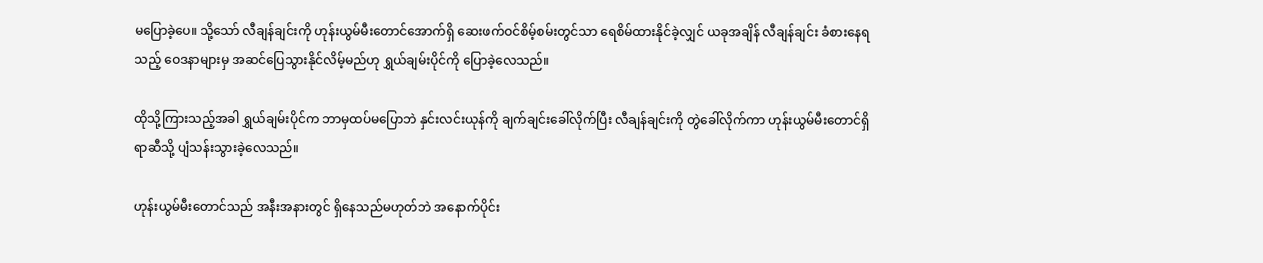မပြောခဲ့ပေ။ သို့သော် လီချန်ချင်းကို ဟုန်းယွမ်မီးတောင်အောက်ရှိ ဆေးဖက်ဝင်စိမ့်စမ်းတွင်သာ ရေစိမ်ထားနိုင်ခဲ့လျှင် ယခုအချိန် လီချန်ချင်း ခံစားနေရသည့် ဝေဒနာများမှ အဆင်ပြေသွားနိုင်လိမ့်မည်ဟု ရွှယ်ချမ်းပိုင်ကို ပြောခဲ့လေသည်။

ထိုသို့ကြားသည့်အခါ ရွှယ်ချမ်းပိုင်က ဘာမှထပ်မပြောဘဲ နှင်းလင်းယုန်ကို ချက်ချင်းခေါ်လိုက်ပြီး လီချန်ချင်းကို တွဲခေါ်လိုက်ကာ ဟုန်းယွမ်မီးတောင်ရှိရာဆီသို့ ပျံသန်းသွားခဲ့လေသည်။

ဟုန်းယွမ်မီးတောင်သည် အနီးအနားတွင် ရှိနေသည်မဟုတ်ဘဲ အနောက်ပိုင်း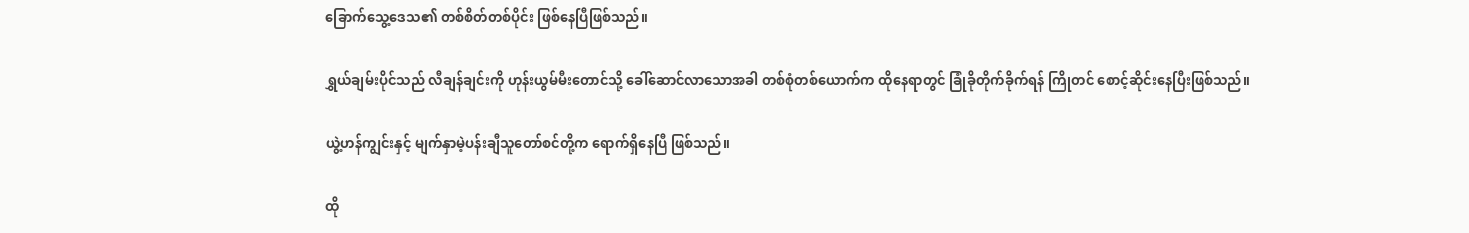ခြောက်သွေ့ဒေသ၏ တစ်စိတ်တစ်ပိုင်း ဖြစ်နေပြီဖြစ်သည်။

ရွှယ်ချမ်းပိုင်သည် လီချန်ချင်းကို ဟုန်းယွမ်မီးတောင်သို့ ခေါ်ဆောင်လာသောအခါ တစ်စုံတစ်ယောက်က ထိုနေရာတွင် ခြုံခိုတိုက်ခိုက်ရန် ကြိုတင် စောင့်ဆိုင်းနေပြီးဖြစ်သည်။

ယွဲ့ဟန်ကျွင်းနှင့် မျက်နှာမဲ့ပန်းချီသူတော်စင်တို့က ရောက်ရှိနေပြီ ဖြစ်သည်။

ထို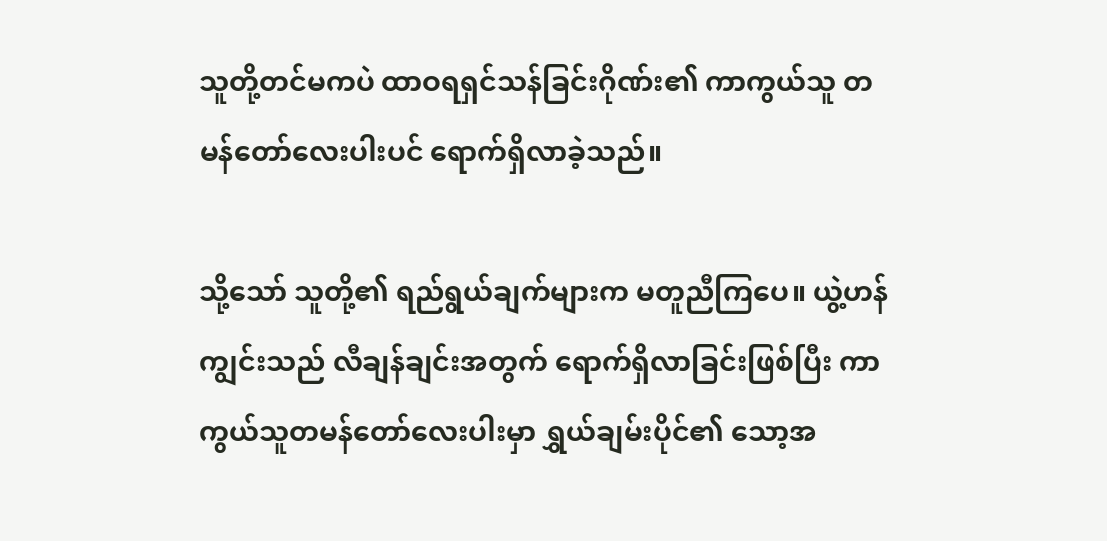သူတို့တင်မကပဲ ထာဝရရှင်သန်ခြင်းဂိုဏ်း၏ ကာကွယ်သူ တမန်တော်လေးပါးပင် ရောက်ရှိလာခဲ့သည်။

သို့သော် သူတို့၏ ရည်ရွယ်ချက်များက မတူညီကြပေ။ ယွဲ့ဟန်ကျွင်းသည် လီချန်ချင်းအတွက် ရောက်ရှိလာခြင်းဖြစ်ပြီး ကာကွယ်သူတမန်‌တော်လေးပါးမှာ ရွှယ်ချမ်းပိုင်၏ သော့အ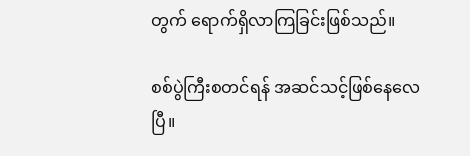တွက် ရောက်ရှိလာကြခြင်းဖြစ်သည်။

စစ်ပွဲကြီးစတင်ရန် အဆင်သင့်ဖြစ်နေလေပြီ။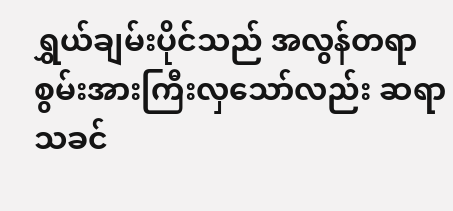ရွှယ်ချမ်းပိုင်သည် အလွန်တရာ စွမ်းအားကြီးလှသော်လည်း ဆရာသခင်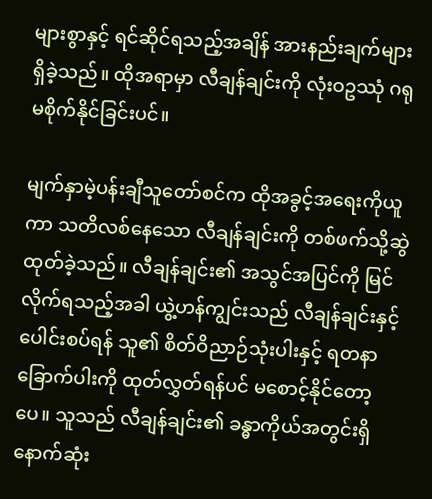များစွာနှင့် ရင်ဆိုင်ရသည့်အချိန် အားနည်းချက်များရှိခဲ့သည်။ ထိုအရာမှာ လီချန်ချင်းကို လုံးဝဥဿုံ ဂရုမစိုက်နိုင်ခြင်းပင်။

မျက်နှာမဲ့ပန်းချီသူတော်စင်က ထိုအခွင့်အရေးကိုယူကာ သတိလစ်နေသော လီချန်ချင်းကို တစ်ဖက်သို့ဆွဲထုတ်ခဲ့သည်။ လီချန်ချင်း၏ အသွင်အပြင်ကို မြင်လိုက်ရသည့်အခါ ယွဲ့ဟန်ကျွင်းသည် လီချန်ချင်းနှင့် ပေါင်းစပ်ရန် သူ၏ စိတ်ဝိညာဉ်သုံးပါးနှင့် ရတနာခြောက်ပါးကို ထုတ်လွှတ်ရန်ပင် မစောင့်နိုင်တော့ပေ။ သူသည် လီချန်ချင်း၏ ခန္ဓာကိုယ်အတွင်းရှိ နောက်ဆုံး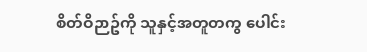စိတ်ဝိဉာဥ်ကို သူနှင့်အတူတကွ ပေါင်း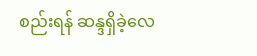စည်းရန် ဆန္ဒရှိခဲ့လေ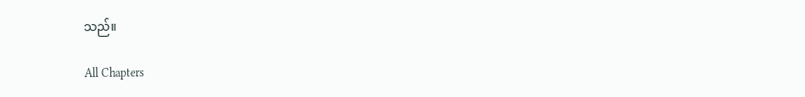သည်။

All Chapters